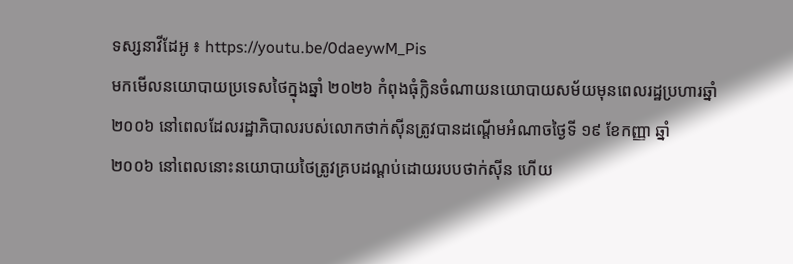ទស្សនាវីដែអូ ៖ https://youtu.be/0daeywM_Pis
មកមើលនយោបាយប្រទេសថៃក្នុងឆ្នាំ ២០២៦ កំពុងធុំក្លិនចំណាយនយោបាយសម័យមុនពេលរដ្ឋប្រហារឆ្នាំ
២០០៦ នៅពេលដែលរដ្ឋាភិបាលរបស់លោកថាក់ស៊ីនត្រូវបានដណ្តើមអំណាចថ្ងៃទី ១៩ ខែកញ្ញា ឆ្នាំ
២០០៦ នៅពេលនោះនយោបាយថៃត្រូវគ្របដណ្ដប់ដោយរបបថាក់ស៊ីន ហើយ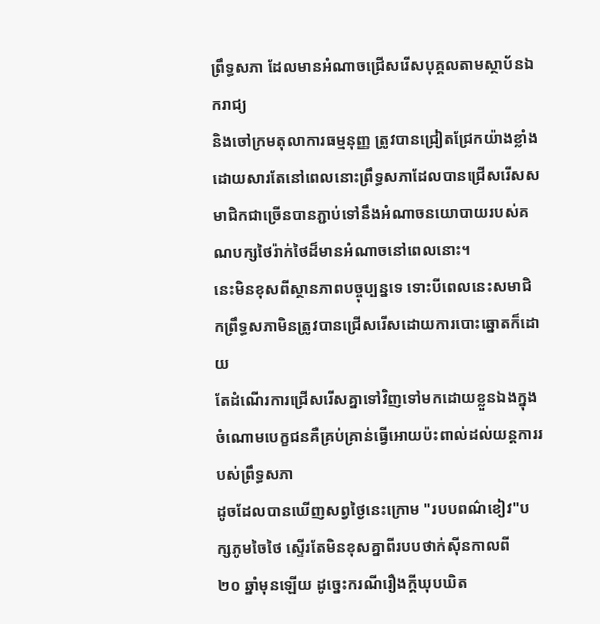ព្រឹទ្ធសភា ដែលមានអំណាចជ្រើសរើសបុគ្គលតាមស្ថាប័នឯករាជ្យ
និងចៅក្រមតុលាការធម្មនុញ្ញ ត្រូវបានជ្រៀតជ្រែកយ៉ាងខ្លាំង ដោយសារតែនៅពេលនោះព្រឹទ្ធសភាដែលបានជ្រើសរើសសមាជិកជាច្រើនបានភ្ជាប់ទៅនឹងអំណាចនយោបាយរបស់គណបក្សថៃរ៉ាក់ថៃដ៏មានអំណាចនៅពេលនោះ។
នេះមិនខុសពីស្ថានភាពបច្ចុប្បន្នទេ ទោះបីពេលនេះសមាជិកព្រឹទ្ធសភាមិនត្រូវបានជ្រើសរើសដោយការបោះឆ្នោតក៏ដោយ
តែដំណើរការជ្រើសរើសគ្នាទៅវិញទៅមកដោយខ្លួនឯងក្នុងចំណោមបេក្ខជនគឺគ្រប់គ្រាន់ធ្វើអោយប៉ះពាល់ដល់យន្តការរបស់ព្រឹទ្ធសភា
ដូចដែលបានឃើញសព្វថ្ងៃនេះក្រោម "របបពណ៌ខៀវ"បក្សភូមចៃថៃ ស្ទើរតែមិនខុសគ្នាពីរបបថាក់ស៊ីនកាលពី
២០ ឆ្នាំមុនឡើយ ដូច្នេះករណីរឿងក្តីឃុបឃិត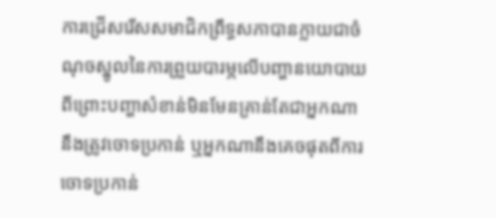ការជ្រើសរើសសមាជិកព្រឹទ្ធសភាបានក្លាយជាចំណុចស្នូលនៃការព្រួយបារម្ភលើបញ្ហានយោបាយ
ពីព្រោះបញ្ហាសំខាន់មិនមែនគ្រាន់តែជាអ្នកណានឹងត្រូវចោទប្រកាន់ ឬអ្នកណានឹងគេចផុតពីការចោទប្រកាន់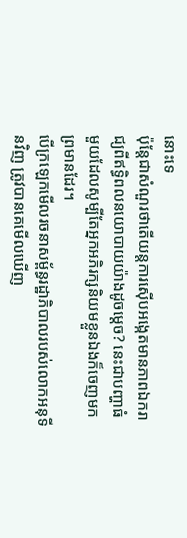នោះទេ
ប៉ុន្តែជាសំណួរថាតើយន្តការស៊ើបអង្កេតមានភាពឯករាជ្យពីឥទ្ធិពលនយោបាយយ៉ាងដូចម្តេច? នេះជាបញ្ហាធំមួយដែលសូម្បីតែអ្នកអភិរក្សនិយមខ្លួនឯងក៏ចេញមកព្រមានដែរ។
បើក្រឡេកមើលរចនាសម្ព័ន្ធរដ្ឋាភិបាលរបស់លោកអនុទីនវិញ ត្រូវបានគេមើលឃើញ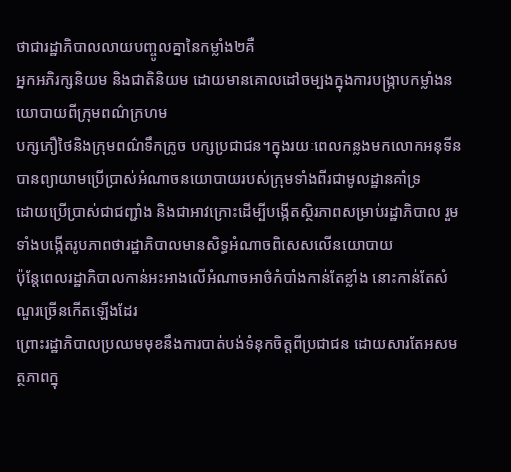ថាជារដ្ឋាភិបាលលាយបញ្ចូលគ្នានៃកម្លាំង២គឺ
អ្នកអភិរក្សនិយម និងជាតិនិយម ដោយមានគោលដៅចម្បងក្នុងការបង្ក្រាបកម្លាំងនយោបាយពីក្រុមពណ៌ក្រហម
បក្សភឿថៃនិងក្រុមពណ៌ទឹកក្រូច បក្សប្រជាជន។ក្នុងរយៈពេលកន្លងមកលោកអនុទីនបានព្យាយាមប្រើប្រាស់អំណាចនយោបាយរបស់ក្រុមទាំងពីរជាមូលដ្ឋានគាំទ្រ
ដោយប្រើប្រាស់ជាជញ្ជាំង និងជាអាវក្រោះដើម្បីបង្កើតស្ថិរភាពសម្រាប់រដ្ឋាភិបាល រួមទាំងបង្កើតរូបភាពថារដ្ឋាភិបាលមានសិទ្ធអំណាចពិសេសលើនយោបាយ
ប៉ុន្តែពេលរដ្ឋាភិបាលកាន់អះអាងលើអំណាចអាថ៌កំបាំងកាន់តែខ្លាំង នោះកាន់តែសំណួរច្រើនកើតឡើងដែរ
ព្រោះរដ្ឋាភិបាលប្រឈមមុខនឹងការបាត់បង់ទំនុកចិត្តពីប្រជាជន ដោយសារតែអសមត្ថភាពក្នុ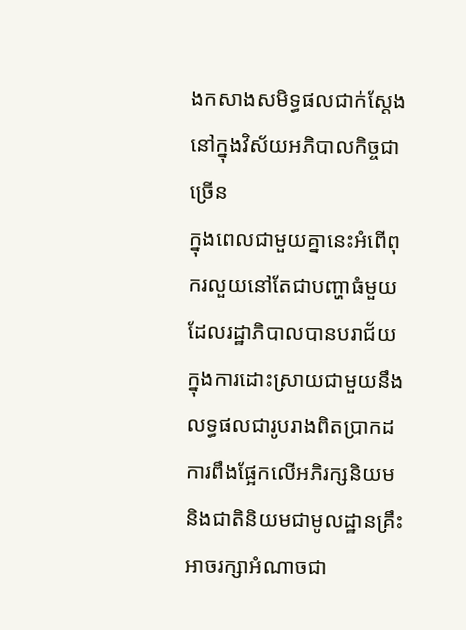ងកសាងសមិទ្ធផលជាក់ស្តែងនៅក្នុងវិស័យអភិបាលកិច្ចជាច្រើន
ក្នុងពេលជាមួយគ្នានេះអំពើពុករលួយនៅតែជាបញ្ហាធំមួយដែលរដ្ឋាភិបាលបានបរាជ័យក្នុងការដោះស្រាយជាមួយនឹងលទ្ធផលជារូបរាងពិតប្រាកដ
ការពឹងផ្អែកលើអភិរក្សនិយមនិងជាតិនិយមជាមូលដ្ឋានគ្រឹះអាចរក្សាអំណាចជា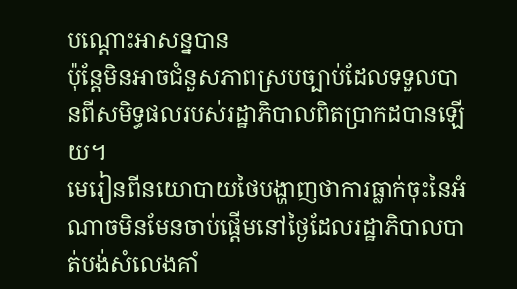បណ្តោះអាសន្នបាន
ប៉ុន្តែមិនអាចជំនួសភាពស្របច្បាប់ដែលទទួលបានពីសមិទ្ធផលរបស់រដ្ឋាភិបាលពិតប្រាកដបានឡើយ។
មេរៀនពីនយោបាយថៃបង្ហាញថាការធ្លាក់ចុះនៃអំណាចមិនមែនចាប់ផ្តើមនៅថ្ងៃដែលរដ្ឋាភិបាលបាត់បង់សំលេងគាំ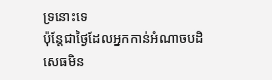ទ្រនោះទេ
ប៉ុន្តែជាថ្ងៃដែលអ្នកកាន់អំណាចបដិសេធមិន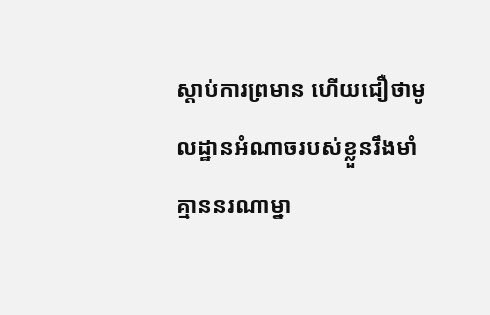ស្តាប់ការព្រមាន ហើយជឿថាមូលដ្ឋានអំណាចរបស់ខ្លួនរឹងមាំ
គ្មាននរណាម្នា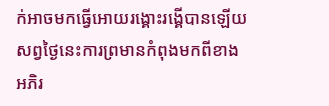ក់អាចមកធ្វើអោយរង្គោះរង្គើបានឡើយ សព្វថ្ងៃនេះការព្រមានកំពុងមកពីខាងអភិរ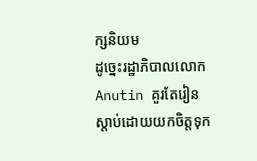ក្សនិយម
ដូច្នេះរដ្ឋាភិបាលលោក Anutin គួរតែរៀនស្តាប់ដោយយកចិត្តទុក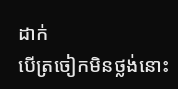ដាក់
បើត្រចៀកមិនថ្លង់នោះ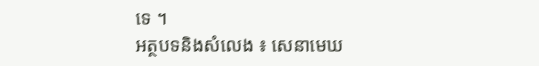ទេ ។
អត្ថបទនិងសំលេង ៖ សេនាមេឃ